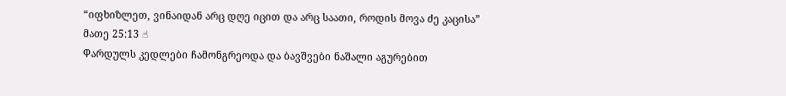“იფხიზლეთ, ვინაიდან არც დღე იცით და არც საათი, როდის მოვა ძე კაცისა”
მათე 25:13 ☝
Ⴔარდულს კედლები ჩამონგრეოდა და ბავშვები ნაშალი აგურებით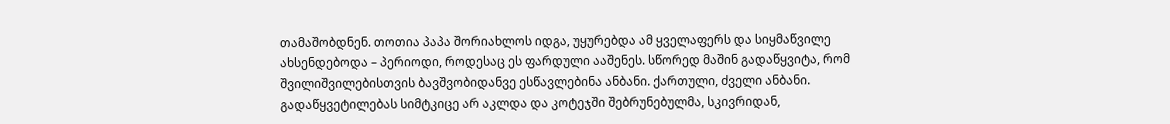თამაშობდნენ. თოთია პაპა შორიახლოს იდგა, უყურებდა ამ ყველაფერს და სიყმაწვილე ახსენდებოდა – პერიოდი, როდესაც ეს ფარდული ააშენეს. სწორედ მაშინ გადაწყვიტა, რომ შვილიშვილებისთვის ბავშვობიდანვე ესწავლებინა ანბანი. ქართული, ძველი ანბანი. გადაწყვეტილებას სიმტკიცე არ აკლდა და კოტეჯში შებრუნებულმა, სკივრიდან,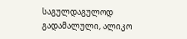საგულდაგულოდ გადამალული, ალიკო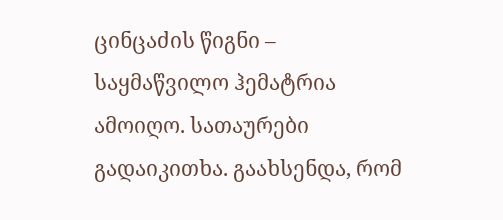ცინცაძის წიგნი – საყმაწვილო ჰემატრია ამოიღო. სათაურები გადაიკითხა. გაახსენდა, რომ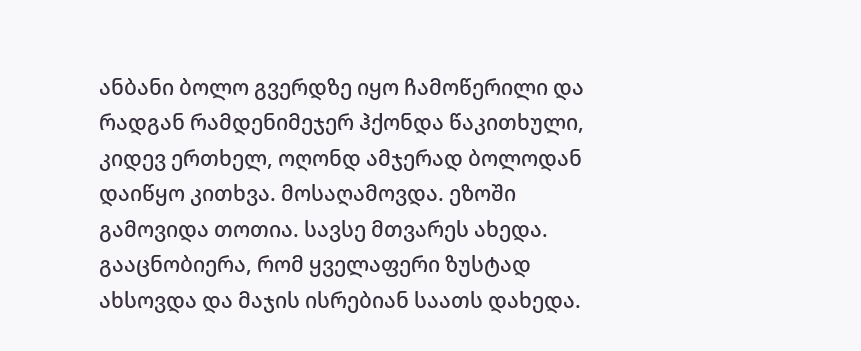ანბანი ბოლო გვერდზე იყო ჩამოწერილი და რადგან რამდენიმეჯერ ჰქონდა წაკითხული, კიდევ ერთხელ, ოღონდ ამჯერად ბოლოდან დაიწყო კითხვა. მოსაღამოვდა. ეზოში გამოვიდა თოთია. სავსე მთვარეს ახედა. გააცნობიერა, რომ ყველაფერი ზუსტად ახსოვდა და მაჯის ისრებიან საათს დახედა.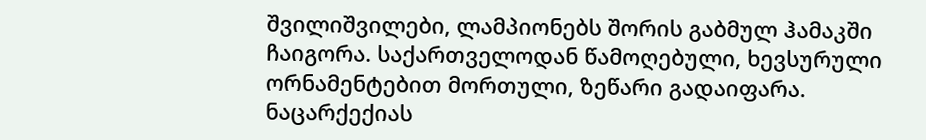შვილიშვილები, ლამპიონებს შორის გაბმულ ჰამაკში ჩაიგორა. საქართველოდან წამოღებული, ხევსურული ორნამენტებით მორთული, ზეწარი გადაიფარა. ნაცარქექიას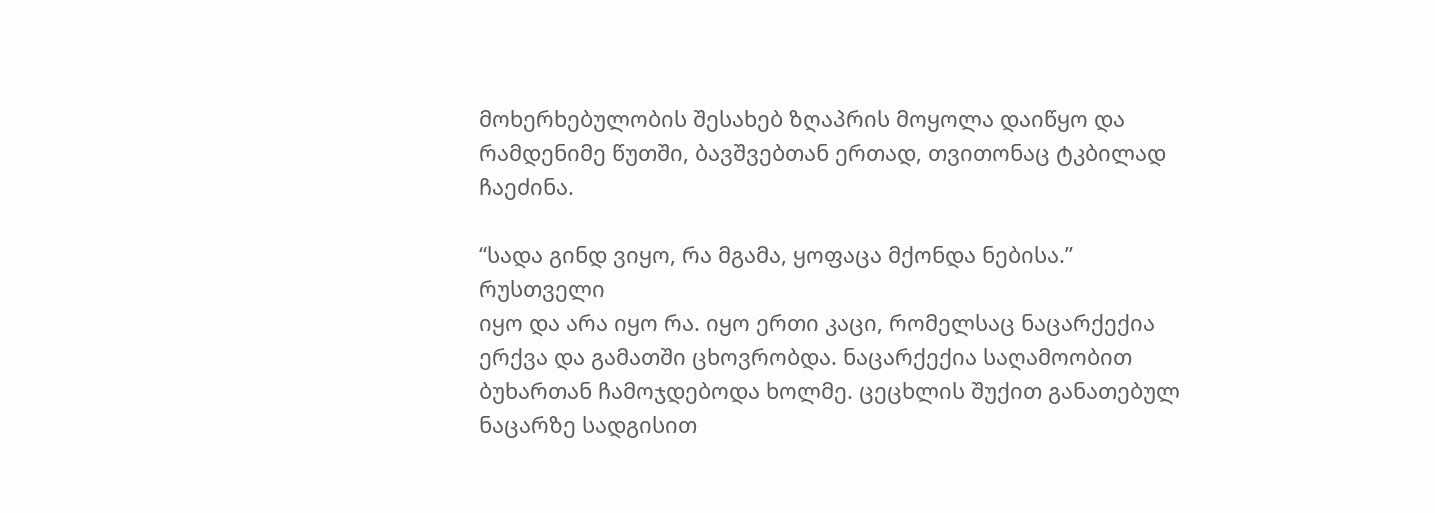მოხერხებულობის შესახებ ზღაპრის მოყოლა დაიწყო და რამდენიმე წუთში, ბავშვებთან ერთად, თვითონაც ტკბილად ჩაეძინა.

“სადა გინდ ვიყო, რა მგამა, ყოფაცა მქონდა ნებისა.”
რუსთველი
იყო და არა იყო რა. იყო ერთი კაცი, რომელსაც ნაცარქექია ერქვა და გამათში ცხოვრობდა. ნაცარქექია საღამოობით ბუხართან ჩამოჯდებოდა ხოლმე. ცეცხლის შუქით განათებულ ნაცარზე სადგისით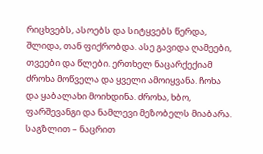რიცხვებს, ასოებს და სიტყვებს წერდა, შლიდა, თან ფიქრობდა. ასე გავიდა ღამეები, თვეები და წლები. ერთხელ ნაცარქექიამ ძროხა მოწველა და ყველი ამოიყვანა. ჩოხა და ყაბალახი მოიხდინა. ძროხა, ხბო, ფარშევანგი და ნამლევი მეზობელს მიაბარა. საგზლით – ნაცრით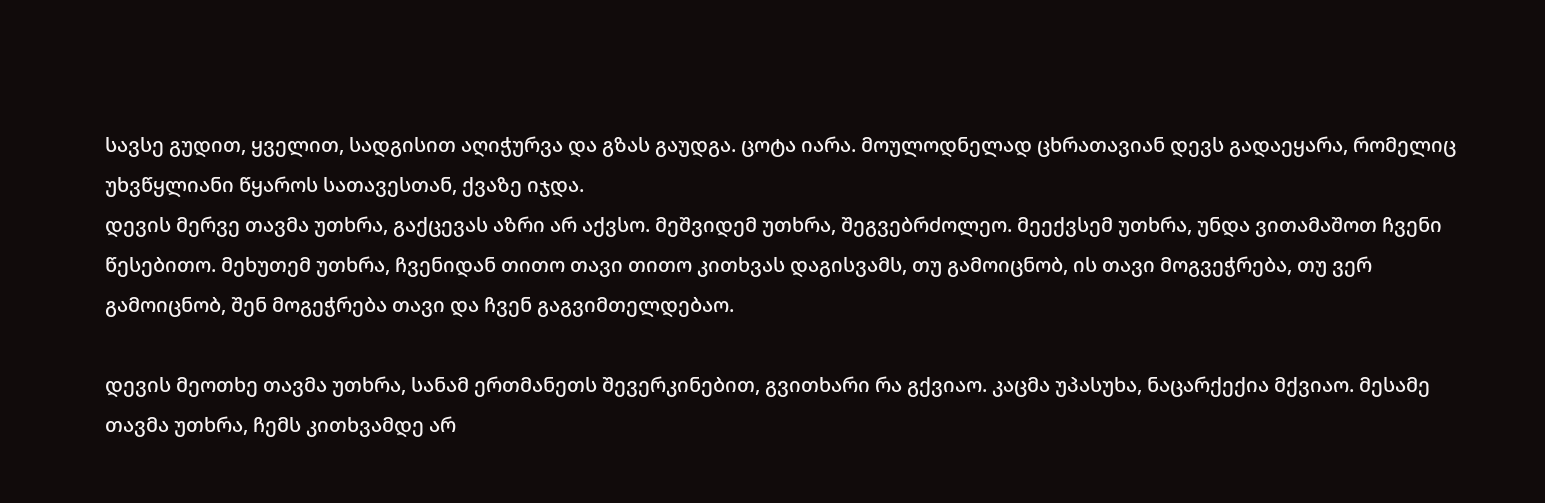სავსე გუდით, ყველით, სადგისით აღიჭურვა და გზას გაუდგა. ცოტა იარა. მოულოდნელად ცხრათავიან დევს გადაეყარა, რომელიც უხვწყლიანი წყაროს სათავესთან, ქვაზე იჯდა.
დევის მერვე თავმა უთხრა, გაქცევას აზრი არ აქვსო. მეშვიდემ უთხრა, შეგვებრძოლეო. მეექვსემ უთხრა, უნდა ვითამაშოთ ჩვენი წესებითო. მეხუთემ უთხრა, ჩვენიდან თითო თავი თითო კითხვას დაგისვამს, თუ გამოიცნობ, ის თავი მოგვეჭრება, თუ ვერ გამოიცნობ, შენ მოგეჭრება თავი და ჩვენ გაგვიმთელდებაო.

დევის მეოთხე თავმა უთხრა, სანამ ერთმანეთს შევერკინებით, გვითხარი რა გქვიაო. კაცმა უპასუხა, ნაცარქექია მქვიაო. მესამე თავმა უთხრა, ჩემს კითხვამდე არ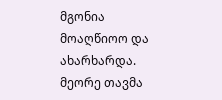მგონია მოაღწიოო და ახარხარდა. მეორე თავმა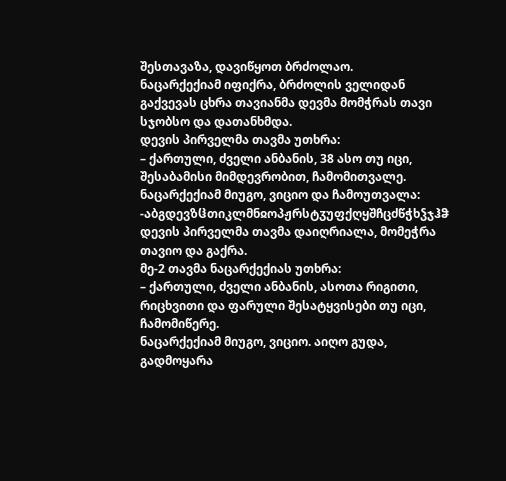შესთავაზა, დავიწყოთ ბრძოლაო.
ნაცარქექიამ იფიქრა, ბრძოლის ველიდან გაქვევას ცხრა თავიანმა დევმა მომჭრას თავი სჯობსო და დათანხმდა.
დევის პირველმა თავმა უთხრა:
– ქართული, ძველი ანბანის, 38 ასო თუ იცი, შესაბამისი მიმდევრობით, ჩამომითვალე.
ნაცარქექიამ მიუგო, ვიციო და ჩამოუთვალა:
-აბგდევზჱთიკლმნჲოპჟრსტჳუფქღყშჩცძწჭხჴჯჰჵ
დევის პირველმა თავმა დაიღრიალა, მომეჭრა თავიო და გაქრა.
მე-2 თავმა ნაცარქექიას უთხრა:
– ქართული, ძველი ანბანის, ასოთა რიგითი, რიცხვითი და ფარული შესატყვისები თუ იცი, ჩამომიწერე.
ნაცარქექიამ მიუგო, ვიციო. აიღო გუდა, გადმოყარა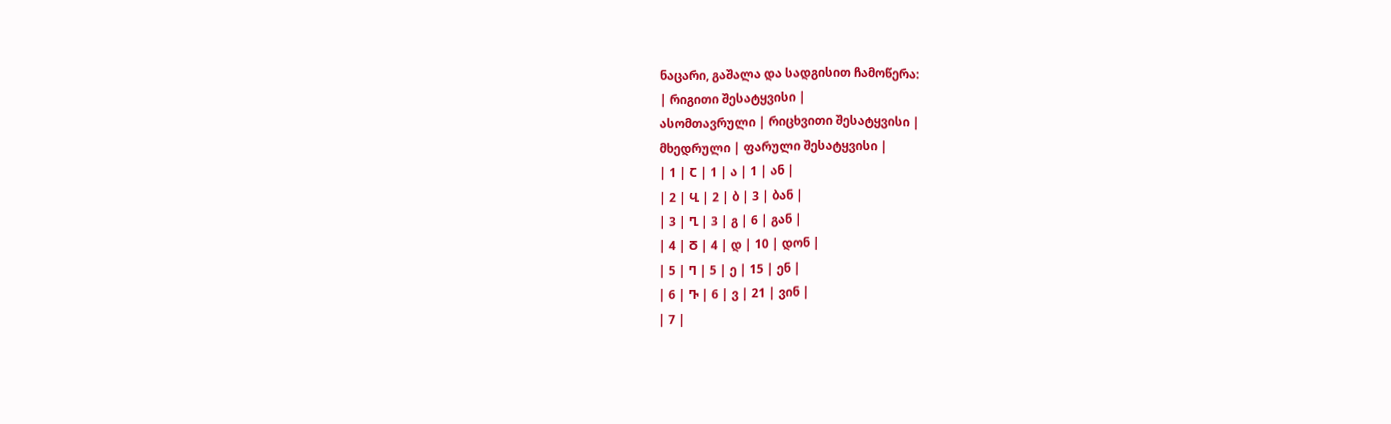ნაცარი, გაშალა და სადგისით ჩამოწერა:
| რიგითი შესატყვისი |
ასომთავრული | რიცხვითი შესატყვისი |
მხედრული | ფარული შესატყვისი |
| 1 | Ⴀ | 1 | ა | 1 | ან |
| 2 | Ⴁ | 2 | ბ | 3 | ბან |
| 3 | Ⴂ | 3 | გ | 6 | გან |
| 4 | Ⴃ | 4 | დ | 10 | დონ |
| 5 | Ⴄ | 5 | ე | 15 | ენ |
| 6 | Ⴅ | 6 | ვ | 21 | ვინ |
| 7 |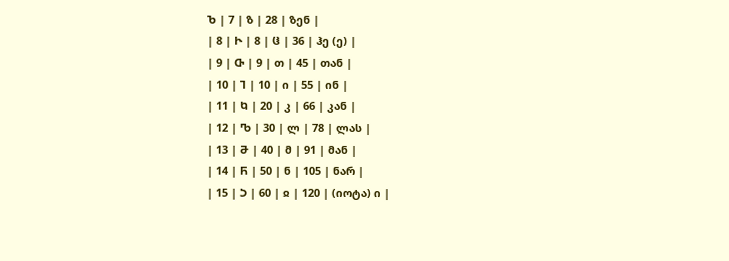Ⴆ | 7 | ზ | 28 | ზენ |
| 8 | Ⴡ | 8 | ჱ | 36 | ჰე (ე) |
| 9 | Ⴇ | 9 | თ | 45 | თან |
| 10 | Ⴈ | 10 | ი | 55 | ინ |
| 11 | Ⴉ | 20 | კ | 66 | კან |
| 12 | Ⴊ | 30 | ლ | 78 | ლას |
| 13 | Ⴋ | 40 | მ | 91 | მან |
| 14 | Ⴌ | 50 | ნ | 105 | ნარ |
| 15 | Ⴢ | 60 | ჲ | 120 | (იოტა) ი |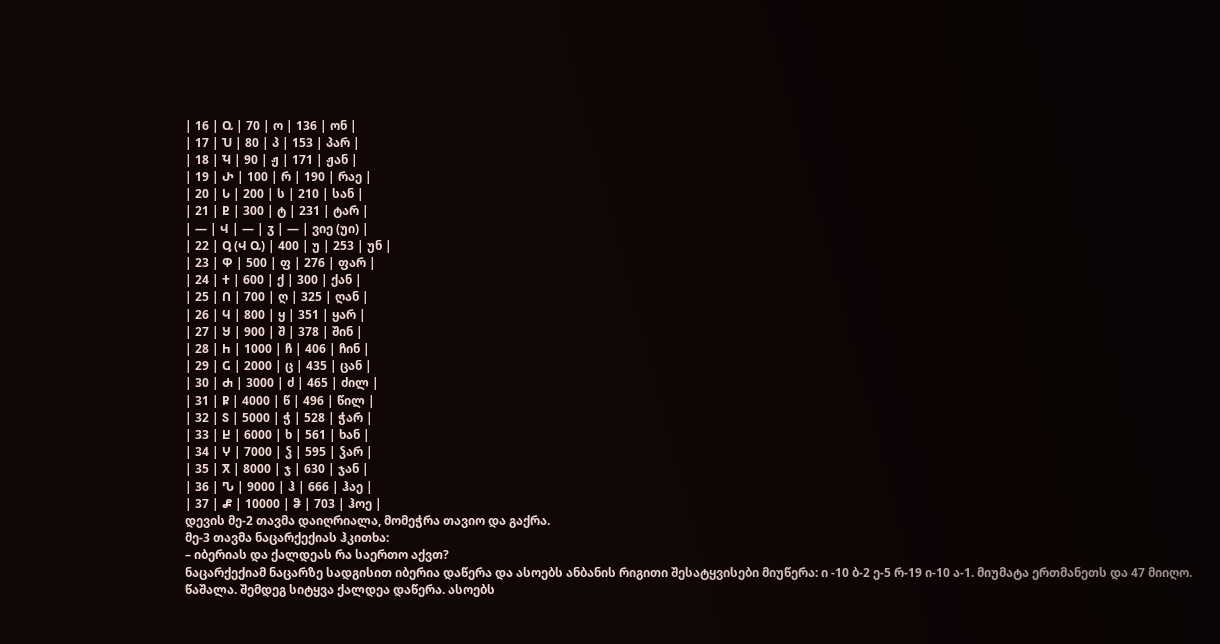| 16 | Ⴍ | 70 | ო | 136 | ონ |
| 17 | Ⴎ | 80 | პ | 153 | პარ |
| 18 | Ⴏ | 90 | ჟ | 171 | ჟან |
| 19 | Ⴐ | 100 | რ | 190 | რაე |
| 20 | Ⴑ | 200 | ს | 210 | სან |
| 21 | Ⴒ | 300 | ტ | 231 | ტარ |
| — | Ⴣ | — | ჳ | — | ვიე (უი) |
| 22 | Ⴓ (Ⴣ Ⴍ) | 400 | უ | 253 | უნ |
| 23 | Ⴔ | 500 | ფ | 276 | ფარ |
| 24 | Ⴕ | 600 | ქ | 300 | ქან |
| 25 | Ⴖ | 700 | ღ | 325 | ღან |
| 26 | Ⴗ | 800 | ყ | 351 | ყარ |
| 27 | Ⴘ | 900 | შ | 378 | შინ |
| 28 | Ⴙ | 1000 | ჩ | 406 | ჩინ |
| 29 | Ⴚ | 2000 | ც | 435 | ცან |
| 30 | Ⴛ | 3000 | ძ | 465 | ძილ |
| 31 | Ⴜ | 4000 | წ | 496 | წილ |
| 32 | Ⴝ | 5000 | ჭ | 528 | ჭარ |
| 33 | Ⴞ | 6000 | ხ | 561 | ხან |
| 34 | Ⴤ | 7000 | ჴ | 595 | ჴარ |
| 35 | Ⴟ | 8000 | ჯ | 630 | ჯან |
| 36 | Ⴠ | 9000 | ჰ | 666 | ჰაე |
| 37 | Ⴥ | 10000 | ჵ | 703 | ჰოე |
დევის მე-2 თავმა დაიღრიალა, მომეჭრა თავიო და გაქრა.
მე-3 თავმა ნაცარქექიას ჰკითხა:
– იბერიას და ქალდეას რა საერთო აქვთ?
ნაცარქექიამ ნაცარზე სადგისით იბერია დაწერა და ასოებს ანბანის რიგითი შესატყვისები მიუწერა: ი -10 ბ-2 ე-5 რ-19 ი-10 ა-1. მიუმატა ერთმანეთს და 47 მიიღო. წაშალა. შემდეგ სიტყვა ქალდეა დაწერა. ასოებს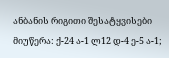ანბანის რიგითი შესატყვისები მიუწერა: ქ-24 ა-1 ლ12 დ-4 ე-5 ა-1;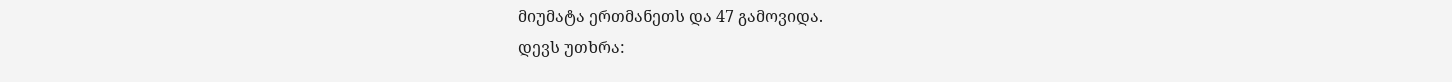მიუმატა ერთმანეთს და 47 გამოვიდა.
დევს უთხრა: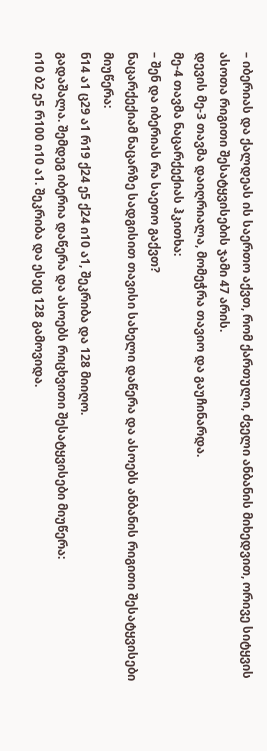– იბერიას და ქალდეას ის საერთო აქვთ, რომ ქართული, ძველი ანბანის მიხედვით, ორივე სიტყვის ასოთა რიგითი შესატყვისების ჯამი 47 არის.
დევის მე-3 თავმა დაიღრიალა, მომეჭრა თავიო და გაუჩინარდა.
მე-4 თავმა ნაცარქექიას ჰკითხა:
– შენ და იბერიას რა საეთო გაქვთ?
ნაცარქექიამ ნაცარზე სადგისით თავისი სახელი დაწერა და ასოებს ანბანის რიგითი შესატყვისები მიუწერა:
ნ14 ა1 ც29 ა1 რ19 ქ24 ე5 ქ24 ი10 ა1, შეკრიბა და 128 მიიღო.
გადაშალა. შემდეგ იბერია დაწერა და ასოებს რიცხვითი შესატყვისები მიუწერა:
ი10 ბ2 ე5 რ100 ი10 ა1. შეკრიბა და ესეც 128 გამოვიდა.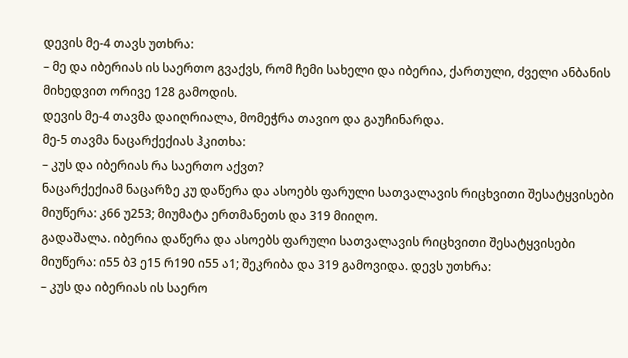დევის მე-4 თავს უთხრა:
– მე და იბერიას ის საერთო გვაქვს, რომ ჩემი სახელი და იბერია, ქართული, ძველი ანბანის მიხედვით ორივე 128 გამოდის.
დევის მე-4 თავმა დაიღრიალა, მომეჭრა თავიო და გაუჩინარდა.
მე-5 თავმა ნაცარქექიას ჰკითხა:
– კუს და იბერიას რა საერთო აქვთ?
ნაცარქექიამ ნაცარზე კუ დაწერა და ასოებს ფარული სათვალავის რიცხვითი შესატყვისები მიუწერა: კ66 უ253; მიუმატა ერთმანეთს და 319 მიიღო.
გადაშალა. იბერია დაწერა და ასოებს ფარული სათვალავის რიცხვითი შესატყვისები მიუწერა: ი55 ბ3 ე15 რ190 ი55 ა1; შეკრიბა და 319 გამოვიდა. დევს უთხრა:
– კუს და იბერიას ის საერო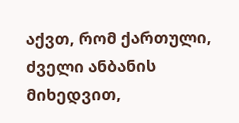აქვთ, რომ ქართული, ძველი ანბანის მიხედვით,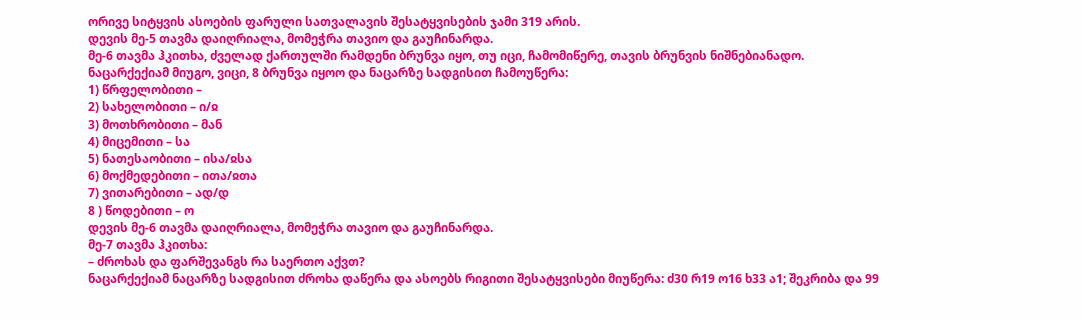ორივე სიტყვის ასოების ფარული სათვალავის შესატყვისების ჯამი 319 არის.
დევის მე-5 თავმა დაიღრიალა, მომეჭრა თავიო და გაუჩინარდა.
მე-6 თავმა ჰკითხა, ძველად ქართულში რამდენი ბრუნვა იყო, თუ იცი, ჩამომიწერე, თავის ბრუნვის ნიშნებიანადო.
ნაცარქექიამ მიუგო, ვიცი, 8 ბრუნვა იყოო და ნაცარზე სადგისით ჩამოუწერა:
1) წრფელობითი –
2) სახელობითი – ი/ჲ
3) მოთხრობითი – მან
4) მიცემითი – სა
5) ნათესაობითი – ისა/ჲსა
6) მოქმედებითი – ითა/ჲთა
7) ვითარებითი – ად/დ
8 ) წოდებითი – ო
დევის მე-6 თავმა დაიღრიალა, მომეჭრა თავიო და გაუჩინარდა.
მე-7 თავმა ჰკითხა:
– ძროხას და ფარშევანგს რა საერთო აქვთ?
ნაცარქექიამ ნაცარზე სადგისით ძროხა დაწერა და ასოებს რიგითი შესატყვისები მიუწერა: ძ30 რ19 ო16 ხ33 ა1; შეკრიბა და 99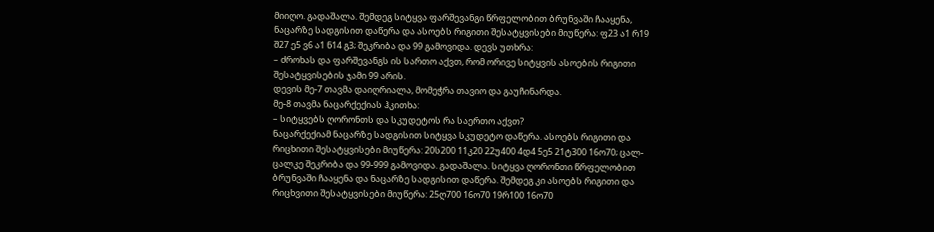მიიღო. გადაშალა. შემდეგ სიტყვა ფარშევანგი წრფელობით ბრუნვაში ჩააყენა, ნაცარზე სადგისით დაწერა და ასოებს რიგითი შესატყვისები მიუწერა: ფ23 ა1 რ19 შ27 ე5 ვ6 ა1 ნ14 გ3; შეკრიბა და 99 გამოვიდა. დევს უთხრა:
– ძროხას და ფარშევანგს ის სართო აქვთ, რომ ორივე სიტყვის ასოების რიგითი შესატყვისების ჯამი 99 არის.
დევის მე-7 თავმა დაიღრიალა, მომეჭრა თავიო და გაუჩინარდა.
მე-8 თავმა ნაცარქექიას ჰკითხა:
– სიტყვებს ღორონთს და სკუდეტოს რა საერთო აქვთ?
ნაცარქექიამ ნაცარზე სადგისით სიტყვა სკუდეტო დაწერა. ასოებს რიგითი და რიცხითი შესატყვისები მიუწერა: 20ს200 11კ20 22უ400 4დ4 5ე5 21ტ300 16ო70; ცალ-ცალკე შეკრიბა და 99-999 გამოვიდა. გადაშალა. სიტყვა ღორონთი წრფელობით ბრუნვაში ჩააყენა და ნაცარზე სადგისით დაწერა. შემდეგ კი ასოებს რიგითი და რიცხვითი შესატყვისები მიუწერა: 25ღ700 16ო70 19რ100 16ო70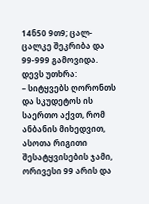14ნ50 9თ9; ცალ-ცალკე შეკრიბა და 99-999 გამოვიდა. დევს უთხრა:
– სიტყვებს ღორონთს და სკუდეტოს ის საერთო აქვთ, რომ ანბანის მიხედვით, ასოთა რიგითი შესატყვისების ჯამი, ორივესი 99 არის და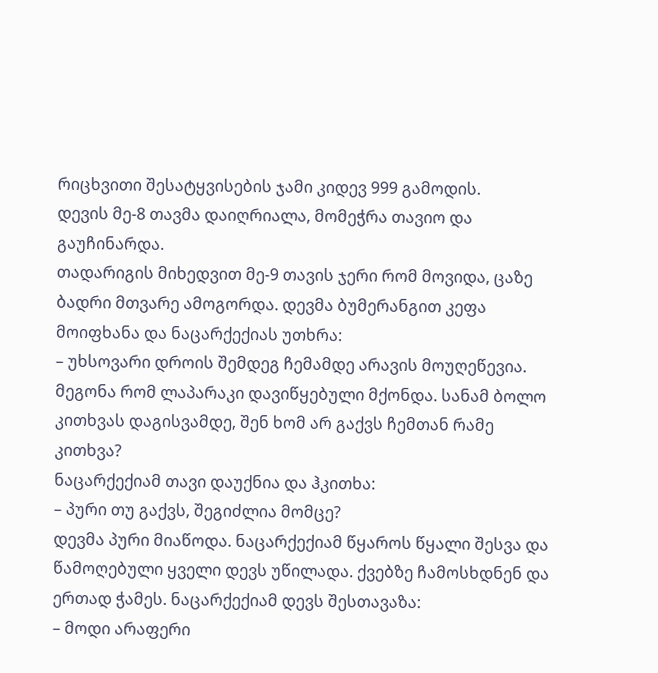რიცხვითი შესატყვისების ჯამი კიდევ 999 გამოდის.
დევის მე-8 თავმა დაიღრიალა, მომეჭრა თავიო და გაუჩინარდა.
თადარიგის მიხედვით მე-9 თავის ჯერი რომ მოვიდა, ცაზე ბადრი მთვარე ამოგორდა. დევმა ბუმერანგით კეფა მოიფხანა და ნაცარქექიას უთხრა:
– უხსოვარი დროის შემდეგ ჩემამდე არავის მოუღეწევია. მეგონა რომ ლაპარაკი დავიწყებული მქონდა. სანამ ბოლო კითხვას დაგისვამდე, შენ ხომ არ გაქვს ჩემთან რამე კითხვა?
ნაცარქექიამ თავი დაუქნია და ჰკითხა:
– პური თუ გაქვს, შეგიძლია მომცე?
დევმა პური მიაწოდა. ნაცარქექიამ წყაროს წყალი შესვა და წამოღებული ყველი დევს უწილადა. ქვებზე ჩამოსხდნენ და ერთად ჭამეს. ნაცარქექიამ დევს შესთავაზა:
– მოდი არაფერი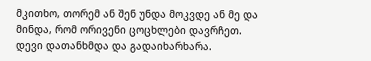მკითხო, თორემ ან შენ უნდა მოკვდე ან მე და მინდა, რომ ორივენი ცოცხლები დავრჩეთ.
დევი დათანხმდა და გადაიხარხარა.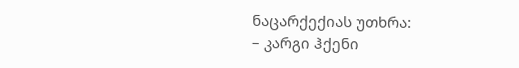ნაცარქექიას უთხრა:
– კარგი ჰქენი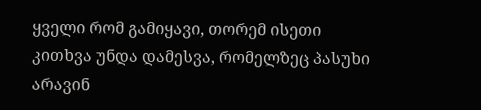ყველი რომ გამიყავი, თორემ ისეთი კითხვა უნდა დამესვა, რომელზეც პასუხი არავინ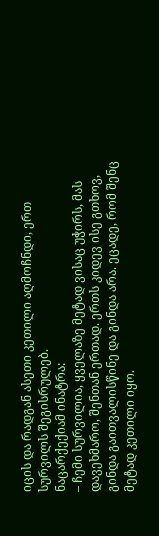იცის და რადგან ასეთი კეთილი აღმოჩნდი, ერთ სურვილს შეგისრულებ.
ნაცარქექიამ ინატრა:
– ჩემი სურვილია, ყველაზე მეტად ვისაც უჭირს, მას დავეხმარო, შენთან ერთად. ერთს კიდევ ისე გთხოვ, გინდა გაითვალისწინე და გინდა არა. ეცადე, რომ შენც მეტად კეთილი იყო.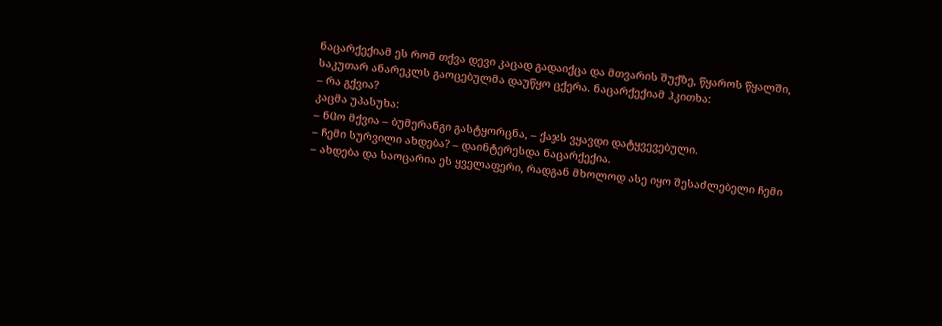ნაცარქექიამ ეს რომ თქვა დევი კაცად გადაიქცა და მთვარის შუქზე, წყაროს წყალში, საკუთარ ანარეკლს გაოცებულმა დაუწყო ცქერა. ნაცარქექიამ ჰკითხა:
– რა გქვია?
კაცმა უპასუხა:
– ნჱო მქვია – ბუმერანგი გასტყორცნა, – ქაჯს ვყავდი დატყვევებული.
– ჩემი სურვილი ახდება? – დაინტერესდა ნაცარქექია.
– ახდება და საოცარია ეს ყველაფერი, რადგან მხოლოდ ასე იყო შესაძლებელი ჩემი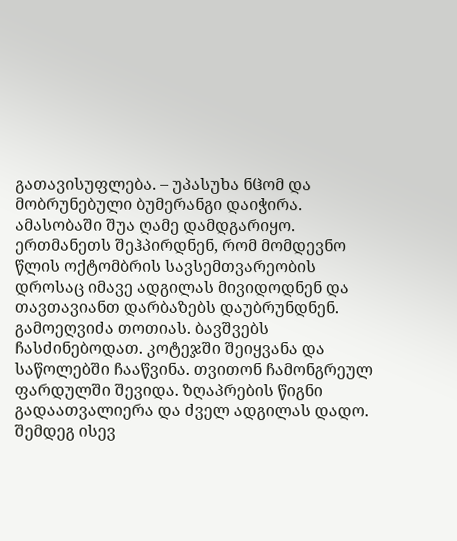გათავისუფლება. – უპასუხა ნჱომ და მობრუნებული ბუმერანგი დაიჭირა.
ამასობაში შუა ღამე დამდგარიყო. ერთმანეთს შეჰპირდნენ, რომ მომდევნო წლის ოქტომბრის სავსემთვარეობის დროსაც იმავე ადგილას მივიდოდნენ და თავთავიანთ დარბაზებს დაუბრუნდნენ.
გამოეღვიძა თოთიას. ბავშვებს ჩასძინებოდათ. კოტეჯში შეიყვანა და საწოლებში ჩააწვინა. თვითონ ჩამონგრეულ ფარდულში შევიდა. ზღაპრების წიგნი გადაათვალიერა და ძველ ადგილას დადო. შემდეგ ისევ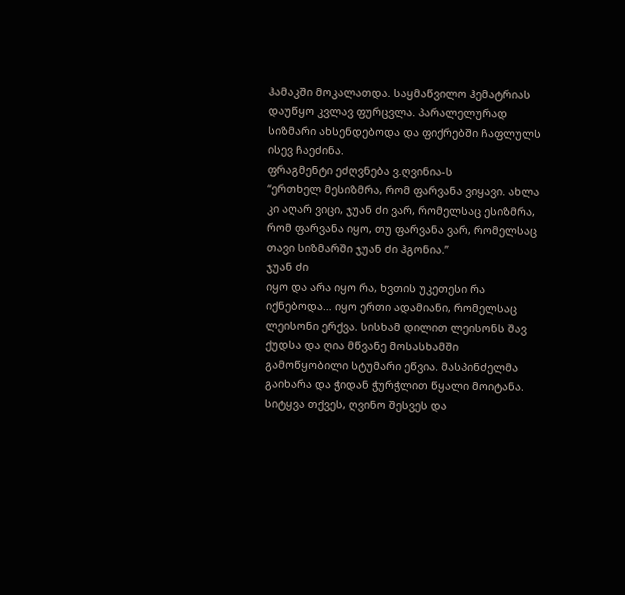ჰამაკში მოკალათდა. საყმაწვილო ჰემატრიას დაუწყო კვლავ ფურცვლა. პარალელურად სიზმარი ახსენდებოდა და ფიქრებში ჩაფლულს ისევ ჩაეძინა.
ფრაგმენტი ეძღვნება ვ.ღვინია-ს
“ერთხელ მესიზმრა, რომ ფარვანა ვიყავი. ახლა კი აღარ ვიცი, ჯუან ძი ვარ, რომელსაც ესიზმრა, რომ ფარვანა იყო, თუ ფარვანა ვარ, რომელსაც თავი სიზმარში ჯუან ძი ჰგონია.”
ჯუან ძი
იყო და არა იყო რა, ხვთის უკეთესი რა იქნებოდა… იყო ერთი ადამიანი, რომელსაც ლეისონი ერქვა. სისხამ დილით ლეისონს შავ ქუდსა და ღია მწვანე მოსასხამში გამოწყობილი სტუმარი ეწვია. მასპინძელმა გაიხარა და ჭიდან ჭურჭლით წყალი მოიტანა. სიტყვა თქვეს, ღვინო შესვეს და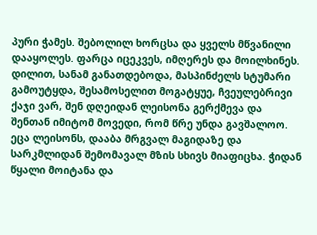პური ჭამეს. შებოლილ ხორცსა და ყველს მწვანილი დააყოლეს. ფარცა იცეკვეს, იმღერეს და მოილხინეს. დილით, სანამ განათდებოდა, მასპინძელს სტუმარი გამოუტყდა, შესამოსელით მოგატყუე, ჩვეულებრივი ქაჯი ვარ, შენ დღეიდან ლეისონა გერქმევა და შენთან იმიტომ მოვედი, რომ წრე უნდა გავშალოო. ეცა ლეისონს, დააბა მრგვალ მაგიდაზე და სარკმლიდან შემომავალ მზის სხივს მიაფიცხა. ჭიდან წყალი მოიტანა და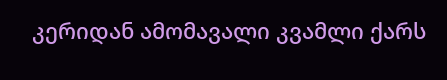კერიდან ამომავალი კვამლი ქარს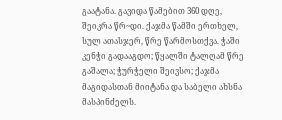გაატანა. გავიდა წამებით 360 დღე, შეიკრა წრ~დი. ქაჯმა წამში ერთხელ, სულ ათასჯერ, წრე წარმოსთქვა. ჭაში კენჭი გადააგდო; წყალში ტალღამ წრე გაშალა; ჭურჭელი შეივსო; ქაჯმა მაგიდასთან მიიტანა და საბელი ახსნა მასპინძელს.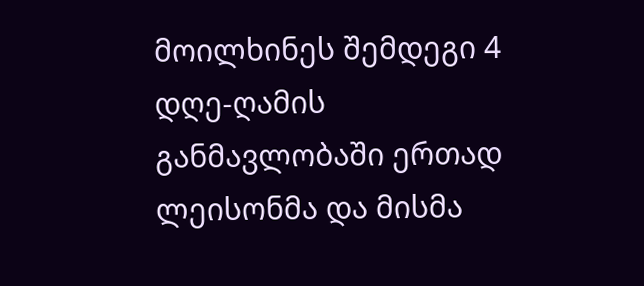მოილხინეს შემდეგი 4 დღე-ღამის განმავლობაში ერთად ლეისონმა და მისმა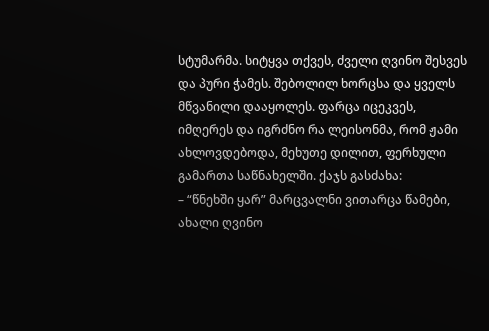სტუმარმა. სიტყვა თქვეს, ძველი ღვინო შესვეს და პური ჭამეს. შებოლილ ხორცსა და ყველს მწვანილი დააყოლეს. ფარცა იცეკვეს, იმღერეს და იგრძნო რა ლეისონმა, რომ ჟამი ახლოვდებოდა, მეხუთე დილით, ფერხული გამართა საწნახელში. ქაჯს გასძახა:
– “წნეხში ყარ” მარცვალნი ვითარცა წამები,
ახალი ღვინო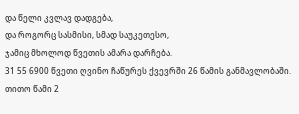და წელი კვლავ დადგება,
და როგორც სასმისი, სმად საუკეთესო,
ჯამიც მხოლოდ წვეთის ამარა დარჩება.
31 55 6900 წვეთი ღვინო ჩაწურეს ქვევრში 26 წამის განმავლობაში. თითო წამი 2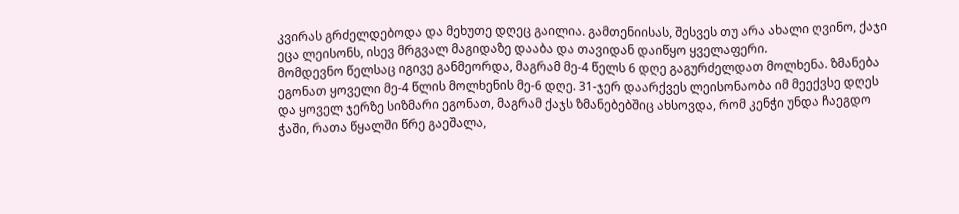კვირას გრძელდებოდა და მეხუთე დღეც გაილია. გამთენიისას, შესვეს თუ არა ახალი ღვინო, ქაჯი ეცა ლეისონს, ისევ მრგვალ მაგიდაზე დააბა და თავიდან დაიწყო ყველაფერი.
მომდევნო წელსაც იგივე განმეორდა, მაგრამ მე-4 წელს 6 დღე გაგურძელდათ მოლხენა. ზმანება ეგონათ ყოველი მე-4 წლის მოლხენის მე-6 დღე. 31-ჯერ დაარქვეს ლეისონაობა იმ მეექვსე დღეს და ყოველ ჯერზე სიზმარი ეგონათ, მაგრამ ქაჯს ზმანებებშიც ახსოვდა, რომ კენჭი უნდა ჩაეგდო ჭაში, რათა წყალში წრე გაეშალა,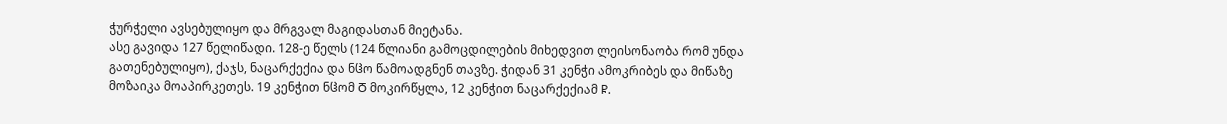ჭურჭელი ავსებულიყო და მრგვალ მაგიდასთან მიეტანა.
ასე გავიდა 127 წელიწადი. 128-ე წელს (124 წლიანი გამოცდილების მიხედვით ლეისონაობა რომ უნდა გათენებულიყო), ქაჯს, ნაცარქექია და ნჱო წამოადგნენ თავზე. ჭიდან 31 კენჭი ამოკრიბეს და მიწაზე მოზაიკა მოაპირკეთეს. 19 კენჭით ნჱომ Ⴃ მოკირწყლა, 12 კენჭით ნაცარქექიამ Ⴜ.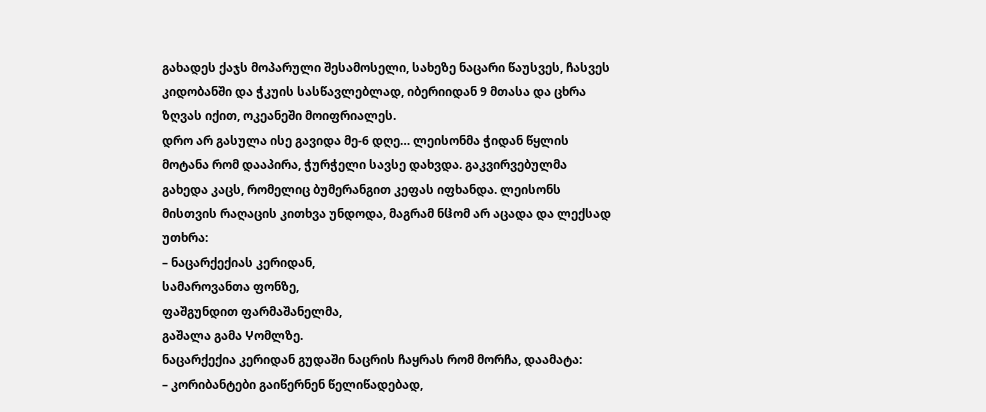გახადეს ქაჯს მოპარული შესამოსელი, სახეზე ნაცარი წაუსვეს, ჩასვეს კიდობანში და ჭკუის სასწავლებლად, იბერიიდან 9 მთასა და ცხრა ზღვას იქით, ოკეანეში მოიფრიალეს.
დრო არ გასულა ისე გავიდა მე-6 დღე… ლეისონმა ჭიდან წყლის მოტანა რომ დააპირა, ჭურჭელი სავსე დახვდა. გაკვირვებულმა გახედა კაცს, რომელიც ბუმერანგით კეფას იფხანდა. ლეისონს მისთვის რაღაცის კითხვა უნდოდა, მაგრამ ნჱომ არ აცადა და ლექსად უთხრა:
– ნაცარქექიას კერიდან,
სამაროვანთა ფონზე,
ფაშგუნდით ფარმაშანელმა,
გაშალა გამა Ⴤომლზე.
ნაცარქექია კერიდან გუდაში ნაცრის ჩაყრას რომ მორჩა, დაამატა:
– კორიბანტები გაიწერნენ წელიწადებად,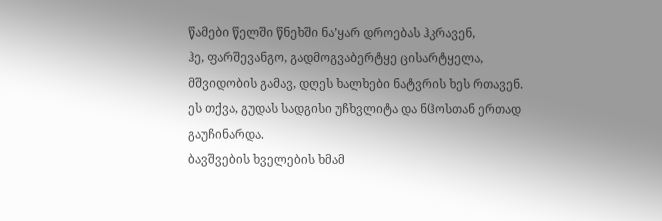წამები წელში წნეხში ნა’ყარ დროებას ჰკრავენ,
ჰე, ფარშევანგო, გადმოგვაბერტყე ცისარტყელა,
მშვიდობის გამავ, დღეს ხალხები ნატვრის ხეს რთავენ.
ეს თქვა, გუდას სადგისი უჩხვლიტა და ნჱოსთან ერთად გაუჩინარდა.
ბავშვების ხველების ხმამ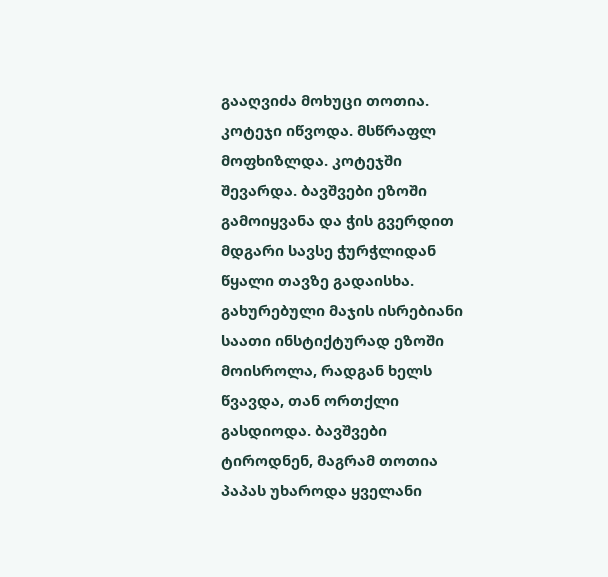გააღვიძა მოხუცი თოთია. კოტეჯი იწვოდა. მსწრაფლ მოფხიზლდა. კოტეჯში შევარდა. ბავშვები ეზოში გამოიყვანა და ჭის გვერდით მდგარი სავსე ჭურჭლიდან წყალი თავზე გადაისხა. გახურებული მაჯის ისრებიანი საათი ინსტიქტურად ეზოში მოისროლა, რადგან ხელს წვავდა, თან ორთქლი გასდიოდა. ბავშვები ტიროდნენ, მაგრამ თოთია პაპას უხაროდა ყველანი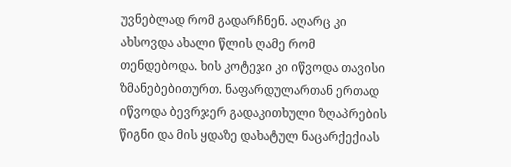უვნებლად რომ გადარჩნენ. აღარც კი ახსოვდა ახალი წლის ღამე რომ თენდებოდა. ხის კოტეჯი კი იწვოდა თავისი ზმანებებითურთ. ნაფარდულართან ერთად იწვოდა ბევრჯერ გადაკითხული ზღაპრების წიგნი და მის ყდაზე დახატულ ნაცარქექიას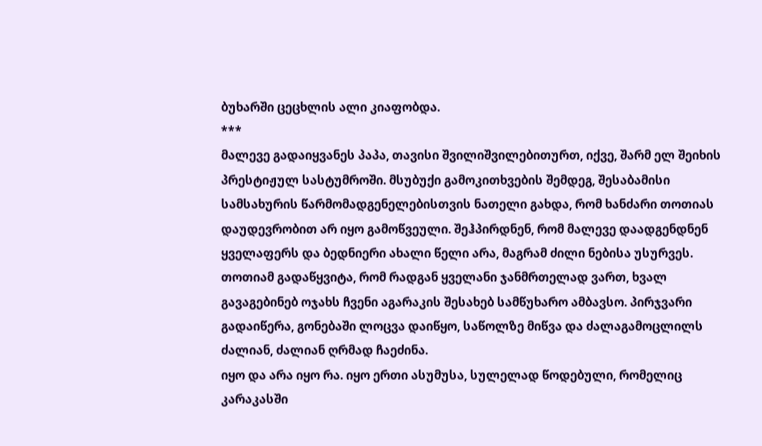ბუხარში ცეცხლის ალი კიაფობდა.
***
მალევე გადაიყვანეს პაპა, თავისი შვილიშვილებითურთ, იქვე, შარმ ელ შეიხის პრესტიჟულ სასტუმროში. მსუბუქი გამოკითხვების შემდეგ, შესაბამისი სამსახურის წარმომადგენელებისთვის ნათელი გახდა, რომ ხანძარი თოთიას დაუდევრობით არ იყო გამოწვეული. შეჰპირდნენ, რომ მალევე დაადგენდნენ ყველაფერს და ბედნიერი ახალი წელი არა, მაგრამ ძილი ნებისა უსურვეს. თოთიამ გადაწყვიტა, რომ რადგან ყველანი ჯანმრთელად ვართ, ხვალ გავაგებინებ ოჯახს ჩვენი აგარაკის შესახებ სამწუხარო ამბავსო. პირჯვარი გადაიწერა, გონებაში ლოცვა დაიწყო, საწოლზე მიწვა და ძალაგამოცლილს ძალიან, ძალიან ღრმად ჩაეძინა.
იყო და არა იყო რა. იყო ერთი ასუმუსა, სულელად წოდებული, რომელიც კარაკასში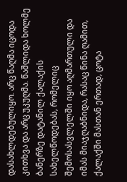დასახლდებულიყო. არც წაღმა იცოდა კითხვა და არც უკუღმა. წაშლიდა ხოლმე ბანერზე დატანილ ქალაქის სახელწოდებას, რომელიც შემოსასვლელში იყო აღმართული და იმას მიაჯღაბნიდა, რასაც წინა ღამით, ქალაქში მასთან ერთად, ცოტა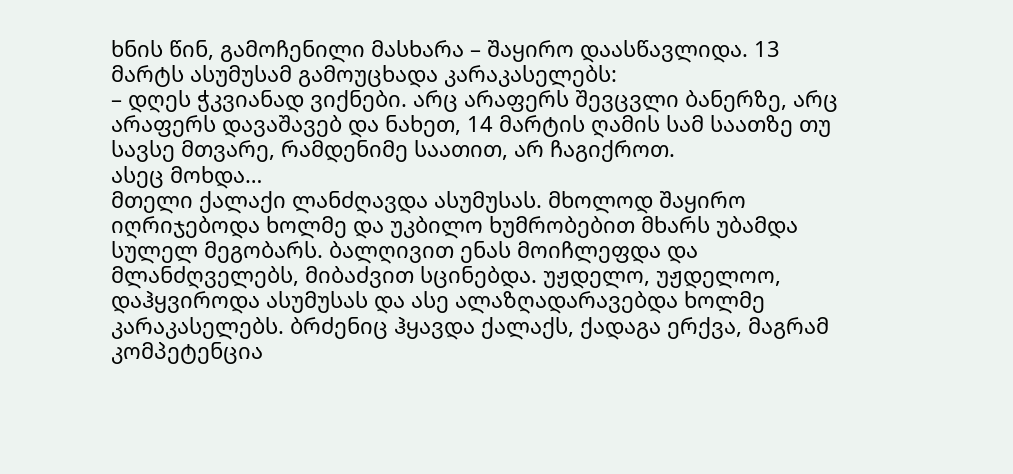ხნის წინ, გამოჩენილი მასხარა – შაყირო დაასწავლიდა. 13 მარტს ასუმუსამ გამოუცხადა კარაკასელებს:
– დღეს ჭკვიანად ვიქნები. არც არაფერს შევცვლი ბანერზე, არც არაფერს დავაშავებ და ნახეთ, 14 მარტის ღამის სამ საათზე თუ სავსე მთვარე, რამდენიმე საათით, არ ჩაგიქროთ.
ასეც მოხდა…
მთელი ქალაქი ლანძღავდა ასუმუსას. მხოლოდ შაყირო იღრიჯებოდა ხოლმე და უკბილო ხუმრობებით მხარს უბამდა სულელ მეგობარს. ბალღივით ენას მოიჩლეფდა და მლანძღველებს, მიბაძვით სცინებდა. უჟდელო, უჟდელოო, დაჰყვიროდა ასუმუსას და ასე ალაზღადარავებდა ხოლმე კარაკასელებს. ბრძენიც ჰყავდა ქალაქს, ქადაგა ერქვა, მაგრამ კომპეტენცია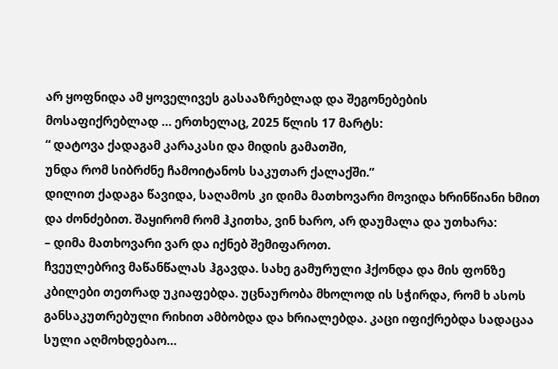არ ყოფნიდა ამ ყოველივეს გასააზრებლად და შეგონებების მოსაფიქრებლად … ერთხელაც, 2025 წლის 17 მარტს:
“ დატოვა ქადაგამ კარაკასი და მიდის გამათში,
უნდა რომ სიბრძნე ჩამოიტანოს საკუთარ ქალაქში.”
დილით ქადაგა წავიდა, საღამოს კი დიმა მათხოვარი მოვიდა ხრინწიანი ხმით და ძონძებით. შაყირომ რომ ჰკითხა, ვინ ხარო, არ დაუმალა და უთხარა:
– დიმა მათხოვარი ვარ და იქნებ შემიფაროთ.
ჩვეულებრივ მაწანწალას ჰგავდა. სახე გამურული ჰქონდა და მის ფონზე კბილები თეთრად უკიაფებდა. უცნაურობა მხოლოდ ის სჭირდა, რომ ხ ასოს განსაკუთრებული რიხით ამბობდა და ხრიალებდა. კაცი იფიქრებდა სადაცაა სული აღმოხდებაო…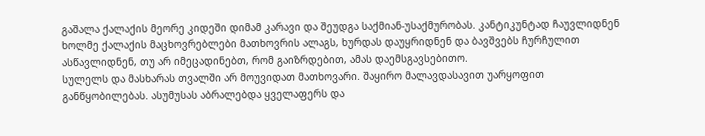გაშალა ქალაქის მეორე კიდეში დიმამ კარავი და შეუდგა საქმიან-უსაქმურობას. კანტიკუნტად ჩაუვლიდნენ ხოლმე ქალაქის მაცხოვრებლები მათხოვრის ალაგს, ხურდას დაუყრიდნენ და ბავშვებს ჩურჩულით ასწავლიდნენ, თუ არ იმეცადინებთ, რომ გაიზრდებით, ამას დაემსგავსებითო.
სულელს და მასხარას თვალში არ მოუვიდათ მათხოვარი. შაყირო მალავდასავით უარყოფით განწყობილებას. ასუმუსას აბრალებდა ყველაფერს და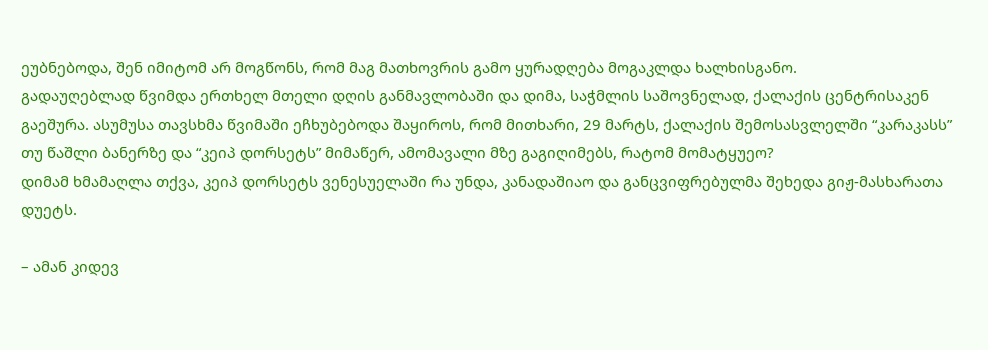ეუბნებოდა, შენ იმიტომ არ მოგწონს, რომ მაგ მათხოვრის გამო ყურადღება მოგაკლდა ხალხისგანო.
გადაუღებლად წვიმდა ერთხელ მთელი დღის განმავლობაში და დიმა, საჭმლის საშოვნელად, ქალაქის ცენტრისაკენ გაეშურა. ასუმუსა თავსხმა წვიმაში ეჩხუბებოდა შაყიროს, რომ მითხარი, 29 მარტს, ქალაქის შემოსასვლელში “კარაკასს” თუ წაშლი ბანერზე და “კეიპ დორსეტს” მიმაწერ, ამომავალი მზე გაგიღიმებს, რატომ მომატყუეო?
დიმამ ხმამაღლა თქვა, კეიპ დორსეტს ვენესუელაში რა უნდა, კანადაშიაო და განცვიფრებულმა შეხედა გიჟ-მასხარათა დუეტს.

– ამან კიდევ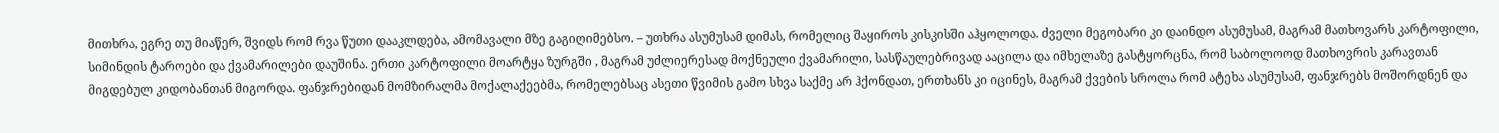მითხრა, ეგრე თუ მიაწერ, შვიდს რომ რვა წუთი დააკლდება, ამომავალი მზე გაგიღიმებსო. – უთხრა ასუმუსამ დიმას, რომელიც შაყიროს კისკისში აჰყოლოდა. ძველი მეგობარი კი დაინდო ასუმუსამ, მაგრამ მათხოვარს კარტოფილი, სიმინდის ტაროები და ქვამარილები დაუშინა. ერთი კარტოფილი მოარტყა ზურგში , მაგრამ უძლიერესად მოქნეული ქვამარილი, სასწაულებრივად ააცილა და იმხელაზე გასტყორცნა, რომ საბოლოოდ მათხოვრის კარავთან მიგდებულ კიდობანთან მიგორდა. ფანჯრებიდან მომზირალმა მოქალაქეებმა, რომელებსაც ასეთი წვიმის გამო სხვა საქმე არ ჰქონდათ, ერთხანს კი იცინეს, მაგრამ ქვების სროლა რომ ატეხა ასუმუსამ, ფანჯრებს მოშორდნენ და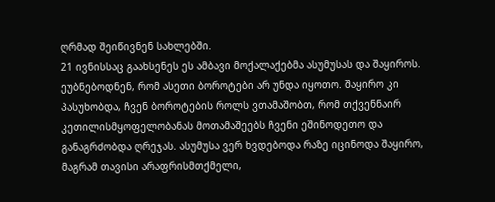ღრმად შეიწივნენ სახლებში.
21 ივნისსაც გაახსენეს ეს ამბავი მოქალაქებმა ასუმუსას და შაყიროს. ეუბნებოდნენ, რომ ასეთი ბოროტები არ უნდა იყოთო. შაყირო კი პასუხობდა, ჩვენ ბოროტების როლს ვთამაშობთ, რომ თქვენნაირ კეთილისმყოფელობანას მოთამაშეებს ჩვენი ეშინოდეთო და განაგრძობდა ღრეჯას. ასუმუსა ვერ ხვდებოდა რაზე იცინოდა შაყირო, მაგრამ თავისი არაფრისმთქმელი,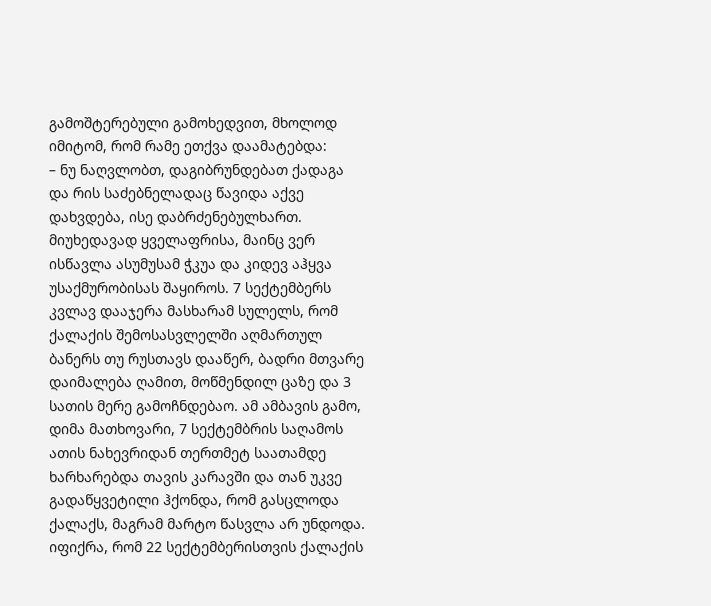გამოშტერებული გამოხედვით, მხოლოდ იმიტომ, რომ რამე ეთქვა დაამატებდა:
– ნუ ნაღვლობთ, დაგიბრუნდებათ ქადაგა და რის საძებნელადაც წავიდა აქვე დახვდება, ისე დაბრძენებულხართ.
მიუხედავად ყველაფრისა, მაინც ვერ ისწავლა ასუმუსამ ჭკუა და კიდევ აჰყვა უსაქმურობისას შაყიროს. 7 სექტემბერს კვლავ დააჯერა მასხარამ სულელს, რომ ქალაქის შემოსასვლელში აღმართულ ბანერს თუ რუსთავს დააწერ, ბადრი მთვარე დაიმალება ღამით, მოწმენდილ ცაზე და 3 სათის მერე გამოჩნდებაო. ამ ამბავის გამო, დიმა მათხოვარი, 7 სექტემბრის საღამოს ათის ნახევრიდან თერთმეტ საათამდე ხარხარებდა თავის კარავში და თან უკვე გადაწყვეტილი ჰქონდა, რომ გასცლოდა ქალაქს, მაგრამ მარტო წასვლა არ უნდოდა. იფიქრა, რომ 22 სექტემბერისთვის ქალაქის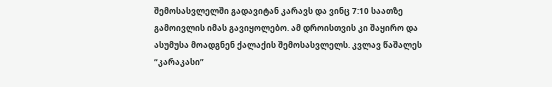შემოსასვლელში გადავიტან კარავს და ვინც 7:10 საათზე გამოივლის იმას გავიყოლებო. ამ დროისთვის კი შაყირო და ასუმუსა მოადგნენ ქალაქის შემოსასვლელს. კვლავ წაშალეს “კარაკასი”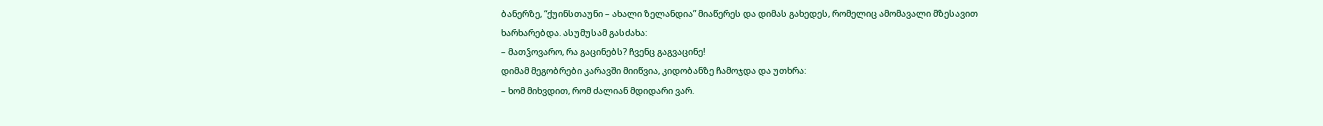ბანერზე, “ქუინსთაუნი – ახალი ზელანდია” მიაწერეს და დიმას გახედეს, რომელიც ამომავალი მზესავით ხარხარებდა. ასუმუსამ გასძახა:
– მათჴოვარო, რა გაცინებს? ჩვენც გაგვაცინე!
დიმამ მეგობრები კარავში მიიწვია, კიდობანზე ჩამოჯდა და უთხრა:
– ხომ მიხვდით, რომ ძალიან მდიდარი ვარ.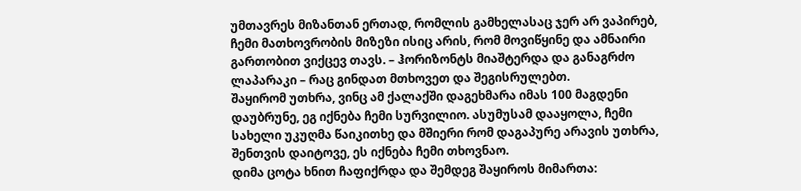უმთავრეს მიზანთან ერთად, რომლის გამხელასაც ჯერ არ ვაპირებ, ჩემი მათხოვრობის მიზეზი ისიც არის, რომ მოვიწყინე და ამნაირი გართობით ვიქცევ თავს. – ჰორიზონტს მიაშტერდა და განაგრძო ლაპარაკი – რაც გინდათ მთხოვეთ და შეგისრულებთ.
შაყირომ უთხრა, ვინც ამ ქალაქში დაგეხმარა იმას 100 მაგდენი დაუბრუნე, ეგ იქნება ჩემი სურვილიო. ასუმუსამ დააყოლა, ჩემი სახელი უკუღმა წაიკითხე და მშიერი რომ დაგაპურე არავის უთხრა, შენთვის დაიტოვე, ეს იქნება ჩემი თხოვნაო.
დიმა ცოტა ხნით ჩაფიქრდა და შემდეგ შაყიროს მიმართა: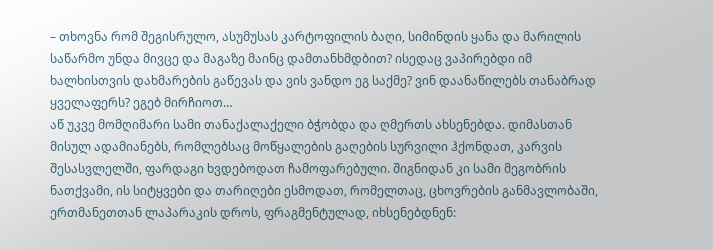– თხოვნა რომ შეგისრულო, ასუმუსას კარტოფილის ბაღი, სიმინდის ყანა და მარილის საწარმო უნდა მივცე და მაგაზე მაინც დამთანხმდბით? ისედაც ვაპირებდი იმ ხალხისთვის დახმარების გაწევას და ვის ვანდო ეგ საქმე? ვინ დაანაწილებს თანაბრად ყველაფერს? ეგებ მირჩიოთ…
აწ უკვე მომღიმარი სამი თანაქალაქელი ბჭობდა და ღმერთს ახსენებდა. დიმასთან მისულ ადამიანებს, რომლებსაც მოწყალების გაღების სურვილი ჰქონდათ, კარვის შესასვლელში, ფარდაგი ხვდებოდათ ჩამოფარებული. შიგნიდან კი სამი მეგობრის ნათქვამი, ის სიტყვები და თარიღები ესმოდათ, რომელთაც, ცხოვრების განმავლობაში, ერთმანეთთან ლაპარაკის დროს, ფრაგმენტულად, იხსენებდნენ: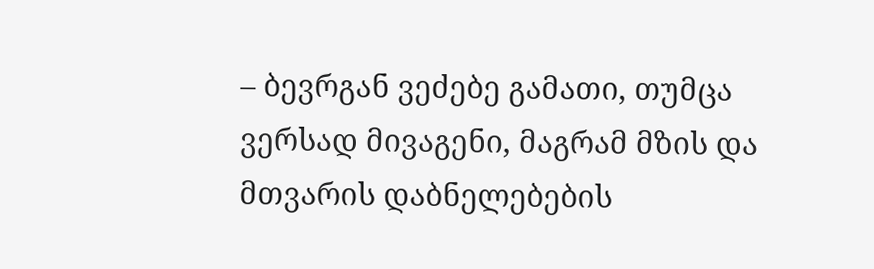– ბევრგან ვეძებე გამათი, თუმცა ვერსად მივაგენი, მაგრამ მზის და მთვარის დაბნელებების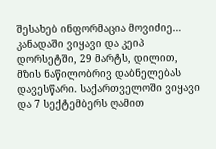შესახებ ინფორმაცია მოვიძიე… კანადაში ვიყავი და კეიპ დორსეტში, 29 მარტს, დილით, მზის ნაწილობრივ დაბნელებას დავესწარი. საქართველოში ვიყავი და 7 სექტემბერს ღამით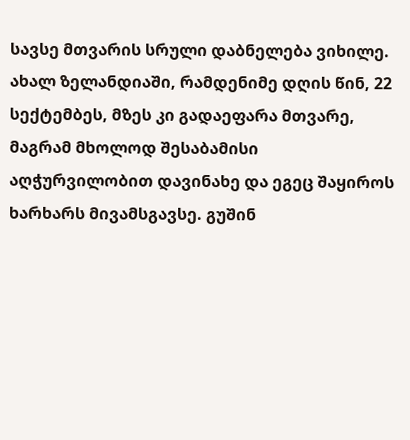სავსე მთვარის სრული დაბნელება ვიხილე. ახალ ზელანდიაში, რამდენიმე დღის წინ, 22 სექტემბეს, მზეს კი გადაეფარა მთვარე, მაგრამ მხოლოდ შესაბამისი აღჭურვილობით დავინახე და ეგეც შაყიროს ხარხარს მივამსგავსე. გუშინ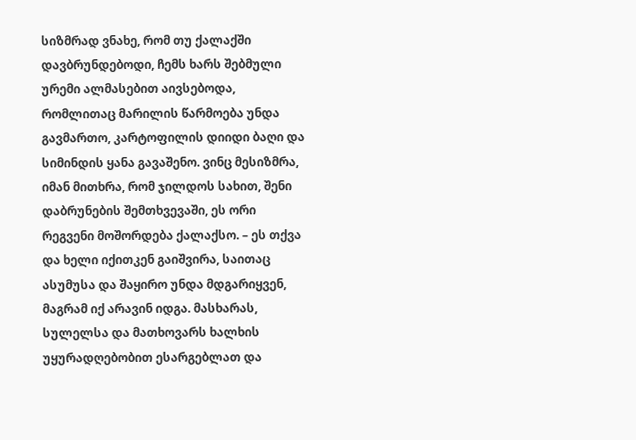სიზმრად ვნახე, რომ თუ ქალაქში დავბრუნდებოდი, ჩემს ხარს შებმული ურემი ალმასებით აივსებოდა, რომლითაც მარილის წარმოება უნდა გავმართო, კარტოფილის დიიდი ბაღი და სიმინდის ყანა გავაშენო. ვინც მესიზმრა, იმან მითხრა, რომ ჯილდოს სახით, შენი დაბრუნების შემთხვევაში, ეს ორი რეგვენი მოშორდება ქალაქსო. – ეს თქვა და ხელი იქითკენ გაიშვირა, საითაც ასუმუსა და შაყირო უნდა მდგარიყვენ, მაგრამ იქ არავინ იდგა. მასხარას, სულელსა და მათხოვარს ხალხის უყურადღებობით ესარგებლათ და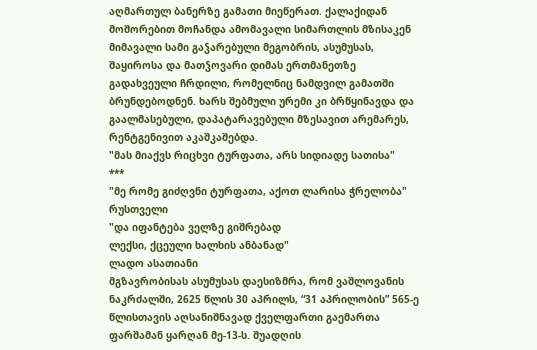აღმართულ ბანერზე გამათი მიეწერათ. ქალაქიდან მოშორებით მოჩანდა ამომავალი სიმართლის მზისაკენ მიმავალი სამი გაჴარებული მეგობრის, ასუმუსას, შაყიროსა და მათჴოვარი დიმას ერთმანეთზე გადახვეული ჩრდილი, რომელნიც ნამდვილ გამათში ბრუნდებოდნენ. ხარს შებმული ურემი კი ბრწყინავდა და გაალმასებული, დაპატარავებული მზესავით არემარეს, რენტგენივით აკაშკაშებდა.
"მას მიაქვს რიცხვი ტურფათა, არს სიდიადე სათისა"
***
"მე რომე გიძღვნი ტურფათა, აქოთ ლარისა ჭრელობა"
რუსთველი
"და იფანტება ველზე გიშრებად
ლექსი, ქცეული ხალხის ანბანად"
ლადო ასათიანი
მგზავრობისას ასუმუსას დაესიზმრა, რომ ვაშლოვანის ნაკრძალში, 2625 წლის 30 აპრილს, “31 აპრილობის” 565-ე წლისთავის აღსანიშნავად ქველფართი გაემართა ფარშამან ყარღან მე-13-ს. შუადღის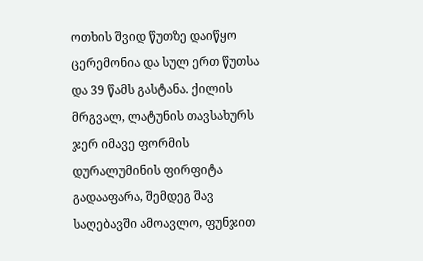ოთხის შვიდ წუთზე დაიწყო ცერემონია და სულ ერთ წუთსა და 39 წამს გასტანა. ქილის მრგვალ, ლატუნის თავსახურს ჯერ იმავე ფორმის დურალუმინის ფირფიტა გადააფარა, შემდეგ შავ საღებავში ამოავლო, ფუნჯით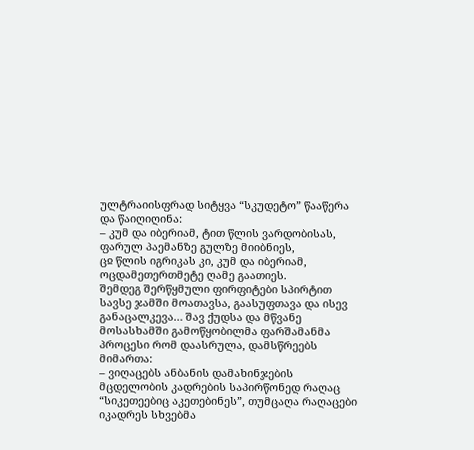ულტრაიისფრად სიტყვა “სკუდეტო” წააწერა და წაიღიღინა:
– კუმ და იბერიამ, ტით წლის ვარდობისას,
ფარულ პაემანზე გულზე მიიბნიეს,
ცჲ წლის იგრიკას კი, კუმ და იბერიამ,
ოცდამეთერთმეტე ღამე გაათიეს.
შემდეგ შერწყმული ფირფიტები სპირტით სავსე ჯამში მოათავსა, გაასუფთავა და ისევ განაცალკევა… შავ ქუდსა და მწვანე მოსასხამში გამოწყობილმა ფარშამანმა პროცესი რომ დაასრულა, დამსწრეებს მიმართა:
– ვიღაცებს ანბანის დამახინჯების მცდელობის კადრების საპირწონედ რაღაც “სიკეთეებიც აკეთებინეს”, თუმცაღა რაღაცები იკადრეს სხვებმა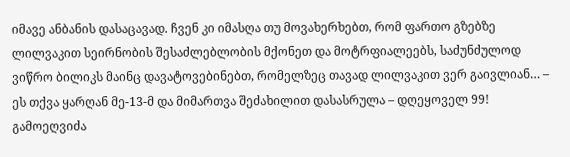იმავე ანბანის დასაცავად. ჩვენ კი იმასღა თუ მოვახერხებთ, რომ ფართო გზებზე ლილვაკით სეირნობის შესაძლებლობის მქონეთ და მოტრფიალეებს, საძუნძულოდ ვიწრო ბილიკს მაინც დავატოვებინებთ, რომელზეც თავად ლილვაკით ვერ გაივლიან… – ეს თქვა ყარღან მე-13-მ და მიმართვა შეძახილით დასასრულა – დღეყოველ 99!
გამოეღვიძა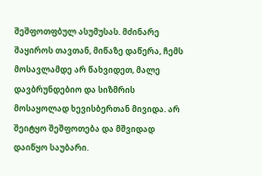შეშფოთფბულ ასუმუსას. მძინარე შაყიროს თავთან, მიწაზე დაწერა, ჩემს მოსავლამდე არ წახვიდეთ, მალე დავბრუნდებიო და სიზმრის მოსაყოლად ხევისბერთან მივიდა. არ შეიტყო შეშფოთება და მშვიდად დაიწყო საუბარი.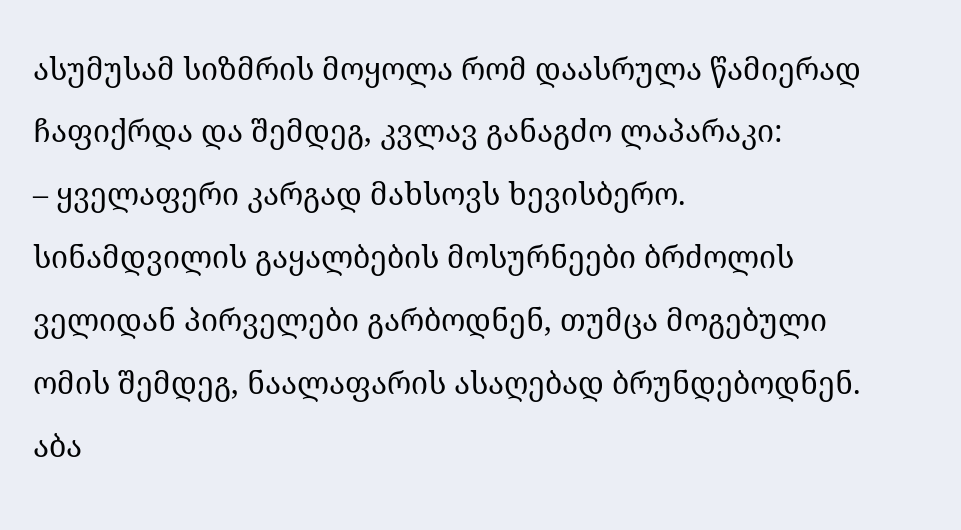ასუმუსამ სიზმრის მოყოლა რომ დაასრულა წამიერად ჩაფიქრდა და შემდეგ, კვლავ განაგძო ლაპარაკი:
– ყველაფერი კარგად მახსოვს ხევისბერო. სინამდვილის გაყალბების მოსურნეები ბრძოლის ველიდან პირველები გარბოდნენ, თუმცა მოგებული ომის შემდეგ, ნაალაფარის ასაღებად ბრუნდებოდნენ. აბა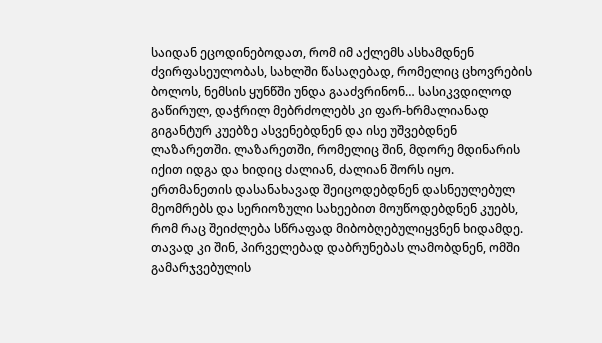საიდან ეცოდინებოდათ, რომ იმ აქლემს ასხამდნენ ძვირფასეულობას, სახლში წასაღებად, რომელიც ცხოვრების ბოლოს, ნემსის ყუნწში უნდა გააძვრინონ… სასიკვდილოდ გაწირულ, დაჭრილ მებრძოლებს კი ფარ-ხრმალიანად გიგანტურ კუებზე ასვენებდნენ და ისე უშვებდნენ ლაზარეთში. ლაზარეთში, რომელიც შინ, მდორე მდინარის იქით იდგა და ხიდიც ძალიან, ძალიან შორს იყო. ერთმანეთის დასანახავად შეიცოდებდნენ დასნეულებულ მეომრებს და სერიოზული სახეებით მოუწოდებდნენ კუებს, რომ რაც შეიძლება სწრაფად მიბობღებულიყვნენ ხიდამდე. თავად კი შინ, პირველებად დაბრუნებას ლამობდნენ, ომში გამარჯვებულის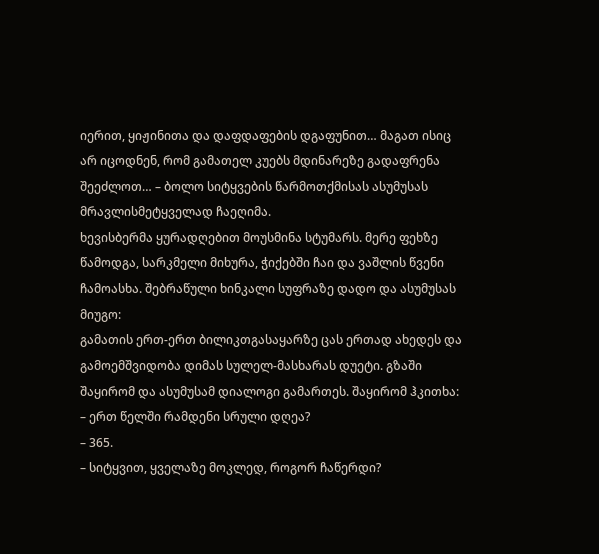იერით, ყიჟინითა და დაფდაფების დგაფუნით… მაგათ ისიც არ იცოდნენ, რომ გამათელ კუებს მდინარეზე გადაფრენა შეეძლოთ… – ბოლო სიტყვების წარმოთქმისას ასუმუსას მრავლისმეტყველად ჩაეღიმა.
ხევისბერმა ყურადღებით მოუსმინა სტუმარს. მერე ფეხზე წამოდგა, სარკმელი მიხურა, ჭიქებში ჩაი და ვაშლის წვენი ჩამოასხა. შებრაწული ხინკალი სუფრაზე დადო და ასუმუსას მიუგო:
გამათის ერთ-ერთ ბილიკთგასაყარზე ცას ერთად ახედეს და გამოემშვიდობა დიმას სულელ-მასხარას დუეტი. გზაში შაყირომ და ასუმუსამ დიალოგი გამართეს. შაყირომ ჰკითხა:
– ერთ წელში რამდენი სრული დღეა?
– 365.
– სიტყვით, ყველაზე მოკლედ, როგორ ჩაწერდი?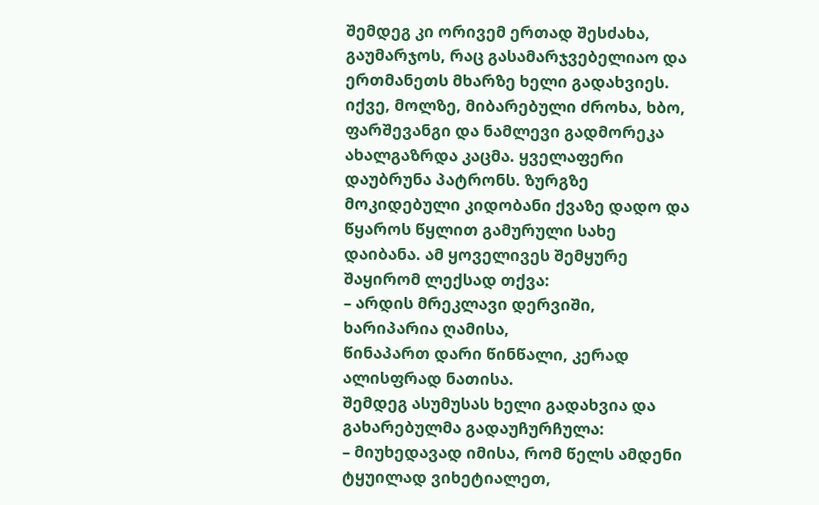შემდეგ კი ორივემ ერთად შესძახა, გაუმარჯოს, რაც გასამარჯვებელიაო და ერთმანეთს მხარზე ხელი გადახვიეს.
იქვე, მოლზე, მიბარებული ძროხა, ხბო, ფარშევანგი და ნამლევი გადმორეკა ახალგაზრდა კაცმა. ყველაფერი დაუბრუნა პატრონს. ზურგზე მოკიდებული კიდობანი ქვაზე დადო და წყაროს წყლით გამურული სახე დაიბანა. ამ ყოველივეს შემყურე შაყირომ ლექსად თქვა:
– არდის მრეკლავი დერვიში, ხარიპარია ღამისა,
წინაპართ დარი წინწალი, კერად ალისფრად ნათისა.
შემდეგ ასუმუსას ხელი გადახვია და გახარებულმა გადაუჩურჩულა:
– მიუხედავად იმისა, რომ წელს ამდენი ტყუილად ვიხეტიალეთ,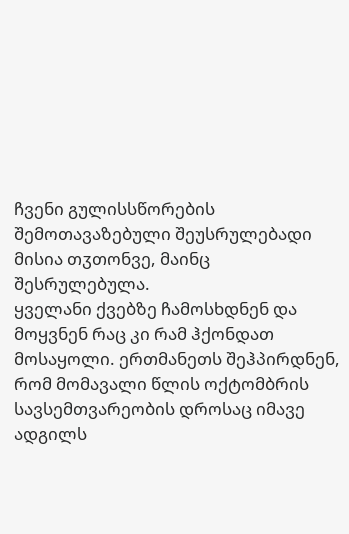ჩვენი გულისსწორების შემოთავაზებული შეუსრულებადი მისია თჳთონვე, მაინც შესრულებულა.
ყველანი ქვებზე ჩამოსხდნენ და მოყვნენ რაც კი რამ ჰქონდათ მოსაყოლი. ერთმანეთს შეჰპირდნენ, რომ მომავალი წლის ოქტომბრის სავსემთვარეობის დროსაც იმავე ადგილს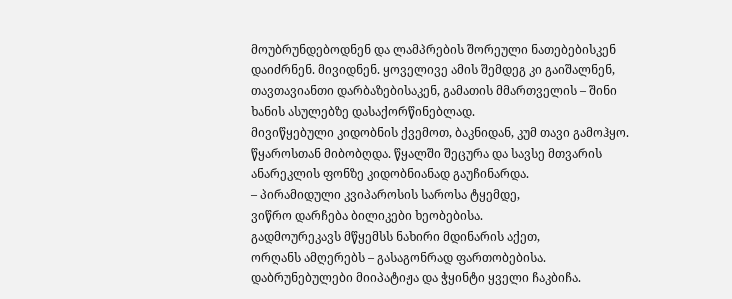მოუბრუნდებოდნენ და ლამპრების შორეული ნათებებისკენ დაიძრნენ. მივიდნენ. ყოველივე ამის შემდეგ კი გაიშალნენ, თავთავიანთი დარბაზებისაკენ, გამათის მმართველის – შინი ხანის ასულებზე დასაქორწინებლად.
მივიწყებული კიდობნის ქვემოთ, ბაკნიდან, კუმ თავი გამოჰყო. წყაროსთან მიბობღდა. წყალში შეცურა და სავსე მთვარის ანარეკლის ფონზე კიდობნიანად გაუჩინარდა.
– პირამიდული კვიპაროსის საროსა ტყემდე,
ვიწრო დარჩება ბილიკები ხეობებისა.
გადმოურეკავს მწყემსს ნახირი მდინარის აქეთ,
ორღანს ამღერებს – გასაგონრად ფართობებისა.
დაბრუნებულები მიიპატიჟა და ჭყინტი ყველი ჩაკბიჩა.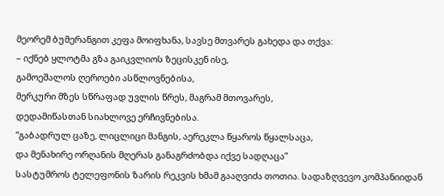მეორემ ბუმერანგით კეფა მოიფხანა, სავსე მთვარეს გახედა და თქვა:
– იქნებ ყლოტმა გზა გაიკვლიოს ზეცისკენ ისე,
გამოეშალოს ღეროები ასწლოვნებისა,
მერკური მზეს სწრაფად უვლის წრეს, მაგრამ მთოვარეს,
დედამიწასთან სიახლოვე ერჩივნებისა.
“გაბადრულ ცაზე, ლიცლიცი მანგის, აერეკლა წყაროს წყალსაცა,
და მენახირე ორღანის მღერას განაგრძობდა იქვე სადღაცა”
სასტუმროს ტელეფონის ზარის რეკვის ხმამ გააღვიძა თოთია. სადაზღვევო კომპანიიდან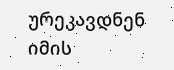ურეკავდნენ იმის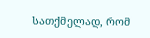სათქმელად, რომ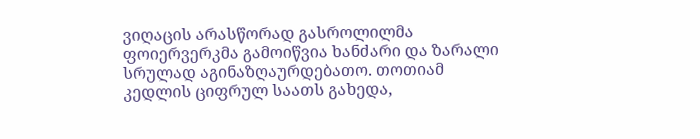ვიღაცის არასწორად გასროლილმა ფოიერვერკმა გამოიწვია ხანძარი და ზარალი სრულად აგინაზღაურდებათო. თოთიამ კედლის ციფრულ საათს გახედა,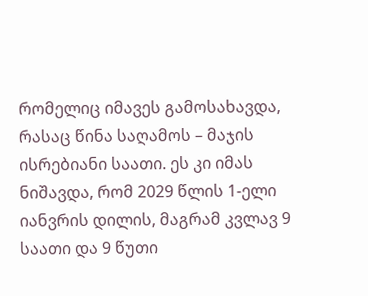რომელიც იმავეს გამოსახავდა, რასაც წინა საღამოს – მაჯის ისრებიანი საათი. ეს კი იმას ნიშავდა, რომ 2029 წლის 1-ელი იანვრის დილის, მაგრამ კვლავ 9 საათი და 9 წუთი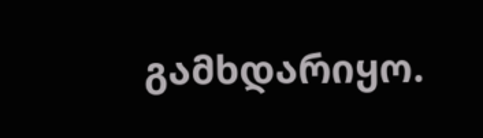გამხდარიყო.